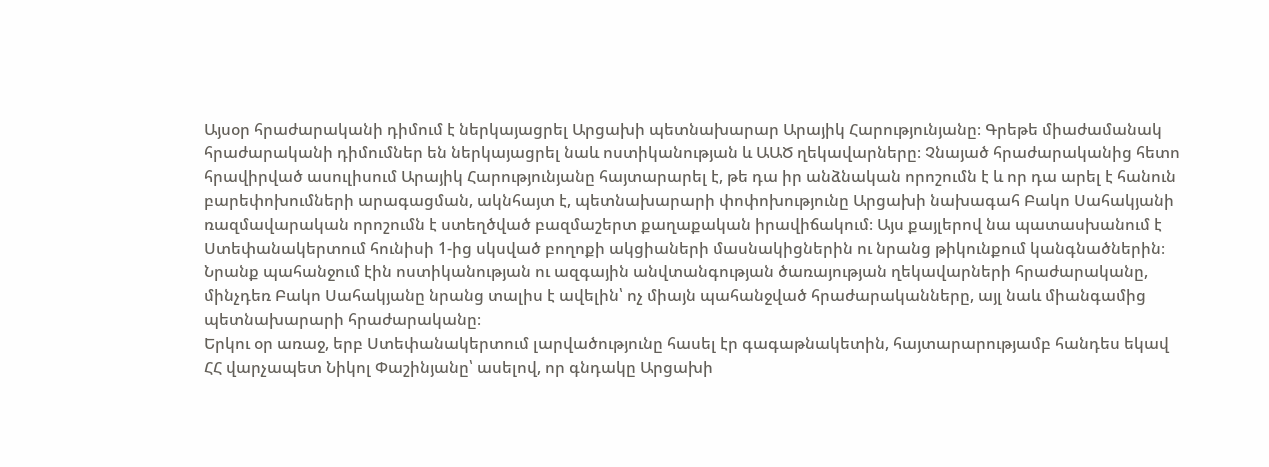Այսօր հրաժարականի դիմում է ներկայացրել Արցախի պետնախարար Արայիկ Հարությունյանը։ Գրեթե միաժամանակ հրաժարականի դիմումներ են ներկայացրել նաև ոստիկանության և ԱԱԾ ղեկավարները։ Չնայած հրաժարականից հետո հրավիրված ասուլիսում Արայիկ Հարությունյանը հայտարարել է, թե դա իր անձնական որոշումն է և որ դա արել է հանուն բարեփոխումների արագացման, ակնհայտ է, պետնախարարի փոփոխությունը Արցախի նախագահ Բակո Սահակյանի ռազմավարական որոշումն է ստեղծված բազմաշերտ քաղաքական իրավիճակում։ Այս քայլերով նա պատասխանում է Ստեփանակերտում հունիսի 1-ից սկսված բողոքի ակցիաների մասնակիցներին ու նրանց թիկունքում կանգնածներին։ Նրանք պահանջում էին ոստիկանության ու ազգային անվտանգության ծառայության ղեկավարների հրաժարականը, մինչդեռ Բակո Սահակյանը նրանց տալիս է ավելին՝ ոչ միայն պահանջված հրաժարականները, այլ նաև միանգամից պետնախարարի հրաժարականը։
Երկու օր առաջ, երբ Ստեփանակերտում լարվածությունը հասել էր գագաթնակետին, հայտարարությամբ հանդես եկավ ՀՀ վարչապետ Նիկոլ Փաշինյանը՝ ասելով, որ գնդակը Արցախի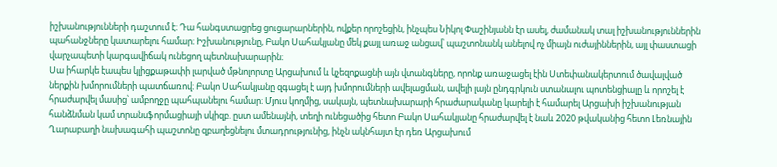իշխանությունների դաշտում է։ Դա հանգստացրեց ցուցարարներին, ովքեր որոշեցին, ինչպես Նիկոլ Փաշինյանն էր ասել, ժամանակ տալ իշխանություններին պահանջները կատարելու համար։ Իշխանությունը, Բակո Սահակյանը մեկ քայլ առաջ անցավ՝ պաշտոնանկ անելով ոչ միայն ուժայիններին, այլ փաստացի վարչապետի կարգավիճակ ունեցող պետնախարարին։
Սա իհարկե էապես կլիցքաթափի լարված մթնոլորտը Արցախում և կչեզոքացնի այն վտանգները, որոնք առաջացել էին Ստեփանակերտում ծավալված ներքին խմորումների պատճառով։ Բակո Սահակյանը զգացել է այդ խմորումների ավելացման, ավելի լայն ընդգրկուն ստանալու պոտենցիալը և որոշել է հրաժարվել մասից՝ ամբողջը պահպանելու համար։ Մյուս կողմից, սակայն, պետնախարարի հրաժարականը կարելի է համարել Արցախի իշխանության հանձնման կամ տրանսֆորմացիայի սկիզբ. ըստ ամենայնի, տեղի ունեցածից հետո Բակո Սահակյանը հրաժարվել է նաև 2020 թվականից հետո Լեռնային Ղարաբաղի նախագահի պաշտոնը զբաղեցնելու մտադրությունից, ինչն ակնհայտ էր դեռ Արցախում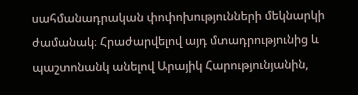սահմանադրական փոփոխությունների մեկնարկի ժամանակ։ Հրաժարվելով այդ մտադրությունից և պաշտոնանկ անելով Արայիկ Հարությունյանին,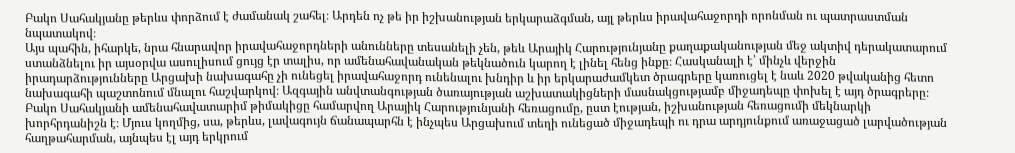Բակո Սահակյանը թերևս փորձում է ժամանակ շահել։ Արդեն ոչ թե իր իշխանության երկարաձգման, այլ թերևս իրավահաջորդի որոնման ու պատրաստման նպատակով։
Այս պահին, իհարկե, նրա հնարավոր իրավահաջորդների անունները տեսանելի չեն, թեև Արայիկ Հարությունյանը քաղաքականության մեջ ակտիվ դերակատարում ստանձնելու իր այսօրվա ասուլիսում ցույց էր տալիս, որ ամենահավանական թեկնածուն կարող է լինել հենց ինքը։ Հասկանալի է՝ մինչև վերջին իրադարձությունները Արցախի նախագահը չի ունեցել իրավահաջորդ ունենալու խնդիր և իր երկարաժամկետ ծրագրերը կառուցել է նաև 2020 թվականից հետո նախագահի պաշտոնում մնալու հաշվարկով։ Ազգային անվտանգության ծառայության աշխատակիցների մասնակցությամբ միջադեպը փոխել է այդ ծրագրերը։ Բակո Սահակյանի ամենահավատարիմ թիմակիցը համարվող Արայիկ Հարությունյանի հեռացումը, ըստ էության, իշխանության հեռացումի մեկնարկի խորհրդանիշն է։ Մյուս կողմից, սա, թերևս, լավագույն ճանապարհն է ինչպես Արցախում տեղի ունեցած միջադեպի ու դրա արդյունքում առաջացած լարվածության հաղթահարման, այնպես էլ այդ երկրում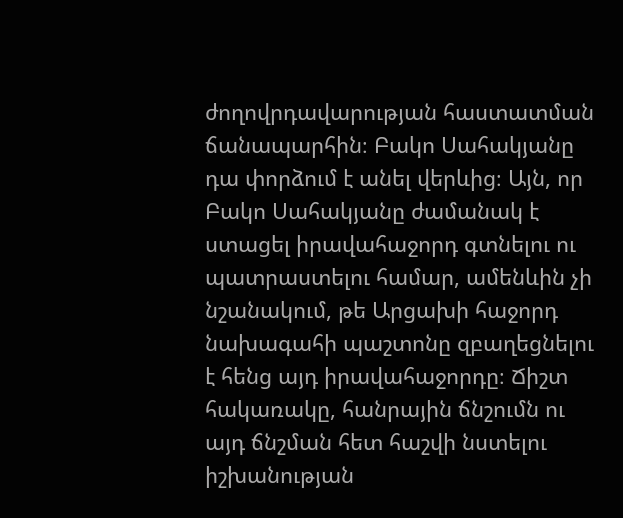ժողովրդավարության հաստատման ճանապարհին։ Բակո Սահակյանը դա փորձում է անել վերևից։ Այն, որ Բակո Սահակյանը ժամանակ է ստացել իրավահաջորդ գտնելու ու պատրաստելու համար, ամենևին չի նշանակում, թե Արցախի հաջորդ նախագահի պաշտոնը զբաղեցնելու է հենց այդ իրավահաջորդը։ Ճիշտ հակառակը, հանրային ճնշումն ու այդ ճնշման հետ հաշվի նստելու իշխանության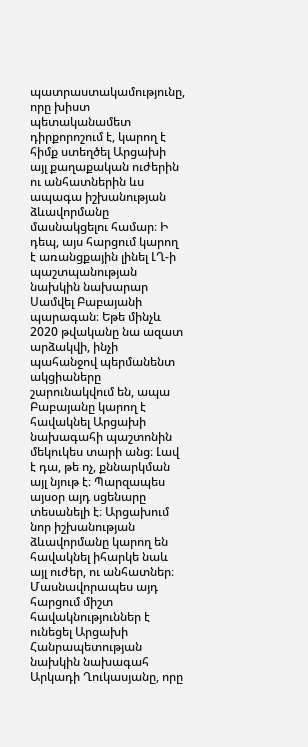պատրաստակամությունը, որը խիստ պետականամետ դիրքորոշում է, կարող է հիմք ստեղծել Արցախի այլ քաղաքական ուժերին ու անհատներին ևս ապագա իշխանության ձևավորմանը մասնակցելու համար։ Ի դեպ, այս հարցում կարող է առանցքային լինել ԼՂ-ի պաշտպանության նախկին նախարար Սամվել Բաբայանի պարագան։ Եթե մինչև 2020 թվականը նա ազատ արձակվի, ինչի պահանջով պերմանենտ ակցիաները շարունակվում են, ապա Բաբայանը կարող է հավակնել Արցախի նախագահի պաշտոնին մեկուկես տարի անց։ Լավ է դա, թե ոչ, քննարկման այլ նյութ է։ Պարզապես այսօր այդ սցենարը տեսանելի է։ Արցախում նոր իշխանության ձևավորմանը կարող են հավակնել իհարկե նաև այլ ուժեր, ու անհատներ։ Մասնավորապես այդ հարցում միշտ հավակնություններ է ունեցել Արցախի Հանրապետության նախկին նախագահ Արկադի Ղուկասյանը, որը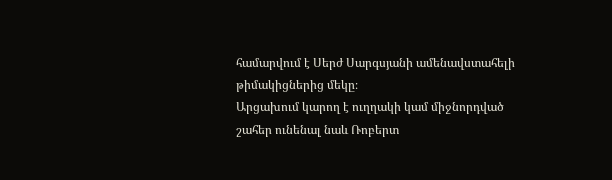համարվում է Սերժ Սարգսյանի ամենավստահելի թիմակիցներից մեկը։
Արցախում կարող է ուղղակի կամ միջնորդված շահեր ունենալ նաև Ռոբերտ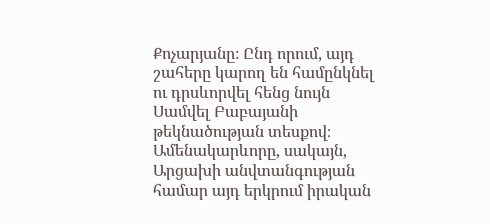Քոչարյանը։ Ընդ որում, այդ շահերը կարող են համընկնել ու դրսևորվել հենց նույն Սամվել Բաբայանի թեկնածության տեսքով։ Ամենակարևորը, սակայն, Արցախի անվտանգության համար այդ երկրում իրական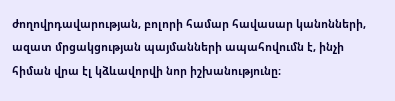ժողովրդավարության, բոլորի համար հավասար կանոնների, ազատ մրցակցության պայմանների ապահովումն է, ինչի հիման վրա էլ կձևավորվի նոր իշխանությունը։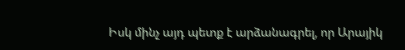Իսկ մինչ այդ պետք է արձանագրել, որ Արայիկ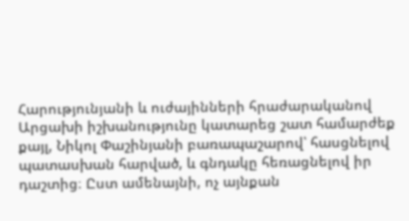Հարությունյանի և ուժայինների հրաժարականով Արցախի իշխանությունը կատարեց շատ համարժեք քայլ, Նիկոլ Փաշինյանի բառապաշարով՝ հասցնելով պատասխան հարված, և գնդակը հեռացնելով իր դաշտից։ Ըստ ամենայնի, ոչ այնքան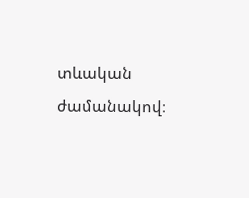տևական ժամանակով։